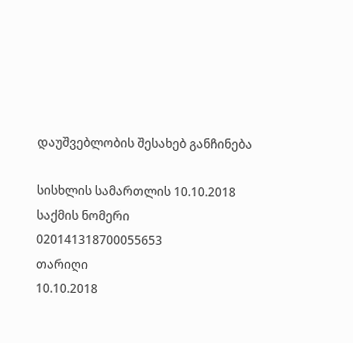დაუშვებლობის შესახებ განჩინება

სისხლის სამართლის 10.10.2018
საქმის ნომერი
020141318700055653
თარიღი
10.10.2018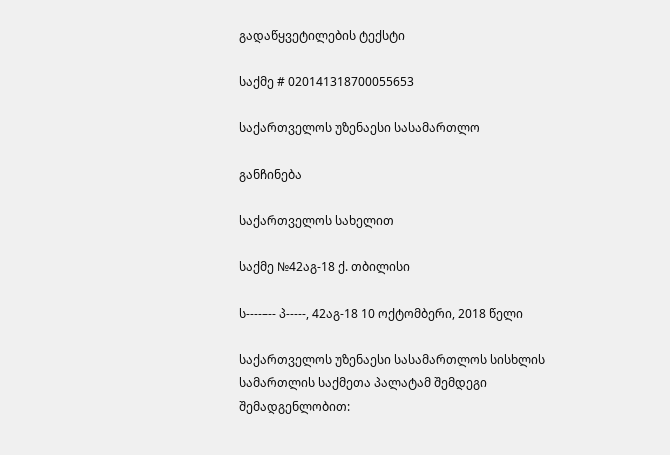გადაწყვეტილების ტექსტი

საქმე # 020141318700055653

საქართველოს უზენაესი სასამართლო

განჩინება

საქართველოს სახელით

საქმე №42აგ-18 ქ. თბილისი

ს----–-- პ-----, 42აგ-18 10 ოქტომბერი, 2018 წელი

საქართველოს უზენაესი სასამართლოს სისხლის სამართლის საქმეთა პალატამ შემდეგი შემადგენლობით: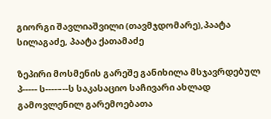გიორგი შავლიაშვილი (თავმჯდომარე),პაატა სილაგაძე, პაატა ქათამაძე

ზეპირი მოსმენის გარეშე განიხილა მსჯავრდებულ პ----- ს----–--ს საკასაციო საჩივარი ახლად გამოვლენილ გარემოებათა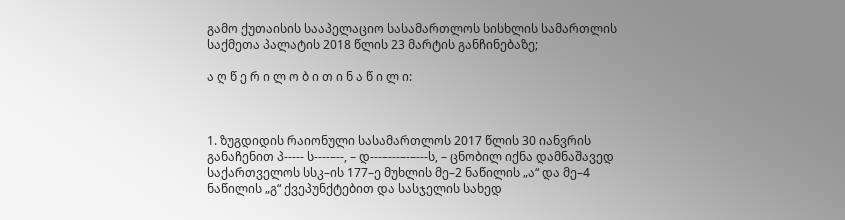გამო ქუთაისის სააპელაციო სასამართლოს სისხლის სამართლის საქმეთა პალატის 2018 წლის 23 მარტის განჩინებაზე;

ა ღ წ ე რ ი ლ ო ბ ი თ ი ნ ა წ ი ლ ი:



1. ზუგდიდის რაიონული სასამართლოს 2017 წლის 30 იანვრის განაჩენით პ----- ს----–--, – დ---–---–-–---ს, – ცნობილ იქნა დამნაშავედ საქართველოს სსკ–ის 177–ე მუხლის მე–2 ნაწილის „ა“ და მე–4 ნაწილის „გ“ ქვეპუნქტებით და სასჯელის სახედ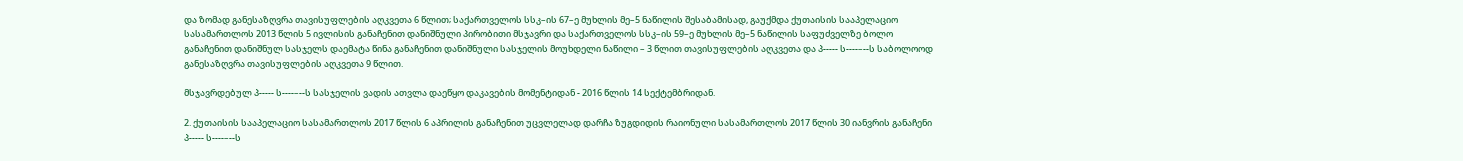და ზომად განესაზღვრა თავისუფლების აღკვეთა 6 წლით; საქართველოს სსკ–ის 67–ე მუხლის მე–5 ნაწილის შესაბამისად, გაუქმდა ქუთაისის სააპელაციო სასამართლოს 2013 წლის 5 ივლისის განაჩენით დანიშნული პირობითი მსჯავრი და საქართველოს სსკ–ის 59–ე მუხლის მე–5 ნაწილის საფუძველზე ბოლო განაჩენით დანიშნულ სასჯელს დაემატა წინა განაჩენით დანიშნული სასჯელის მოუხდელი ნაწილი – 3 წლით თავისუფლების აღკვეთა და პ----- ს----–--ს საბოლოოდ განესაზღვრა თავისუფლების აღკვეთა 9 წლით.

მსჯავრდებულ პ----- ს----–--ს სასჯელის ვადის ათვლა დაეწყო დაკავების მომენტიდან - 2016 წლის 14 სექტემბრიდან.

2. ქუთაისის სააპელაციო სასამართლოს 2017 წლის 6 აპრილის განაჩენით უცვლელად დარჩა ზუგდიდის რაიონული სასამართლოს 2017 წლის 30 იანვრის განაჩენი პ----- ს----–--ს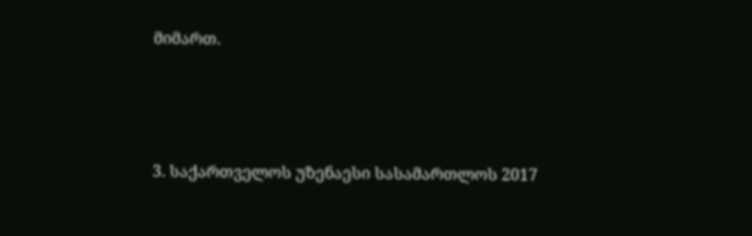მიმართ.



3. საქართველოს უზენაესი სასამართლოს 2017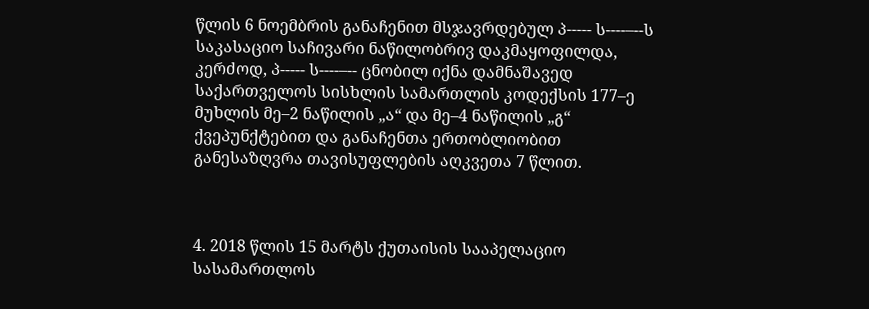წლის 6 ნოემბრის განაჩენით მსჯავრდებულ პ----- ს----–--ს საკასაციო საჩივარი ნაწილობრივ დაკმაყოფილდა, კერძოდ, პ----- ს----–-- ცნობილ იქნა დამნაშავედ საქართველოს სისხლის სამართლის კოდექსის 177–ე მუხლის მე–2 ნაწილის „ა“ და მე–4 ნაწილის „გ“ ქვეპუნქტებით და განაჩენთა ერთობლიობით განესაზღვრა თავისუფლების აღკვეთა 7 წლით.



4. 2018 წლის 15 მარტს ქუთაისის სააპელაციო სასამართლოს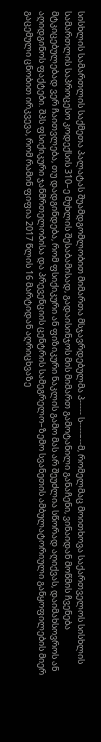სისხლის სამართლის საქმეთა პალატას შუამდგომლობით მიმართა მსჯავრდებულმა პ----- ს----–--მ, რომელმაც მოითხოვა საქართველოს სისხლის სამართლის საპროცესო კოდექსის 310–ე მუხლის შესაბამისად, გადაისინჯოს მის მიმართ გამოტანილი განაჩენი, ვინაიდან მოწმის ჩვენება მტკიცებულებად ვერ ჩაითვლება, თუ დადგინდება, რომ ფსიქიკური ან ფიზიკური ნაკლის გამო მას არ შეუძლია სწორად აღიქვას, დაიმახსოვროს ან აღიდგინოს ფაქტები. შპს ფსიქიკური ჯანმრთელობისა და პრევენციის ცენტრის სამეგრელო–ზემო სვანეთის ამბულატორიული განყოფილების მიერ გაცემული ცნობით ირკვევა, რომ რამინ ფიფია 2017 წლის 16 მარტიდან აღრიცხვაზე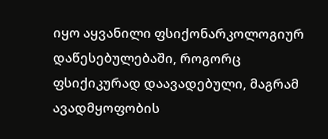იყო აყვანილი ფსიქონარკოლოგიურ დაწესებულებაში, როგორც ფსიქიკურად დაავადებული, მაგრამ ავადმყოფობის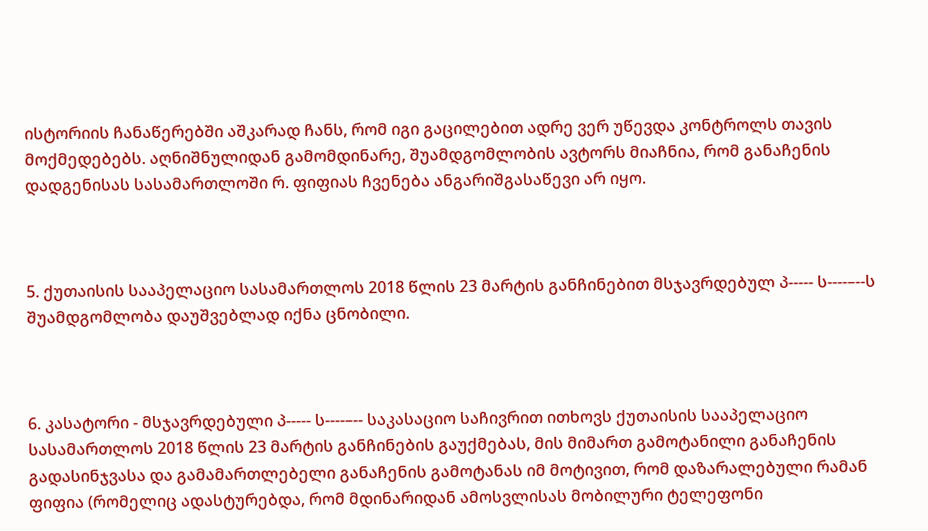ისტორიის ჩანაწერებში აშკარად ჩანს, რომ იგი გაცილებით ადრე ვერ უწევდა კონტროლს თავის მოქმედებებს. აღნიშნულიდან გამომდინარე, შუამდგომლობის ავტორს მიაჩნია, რომ განაჩენის დადგენისას სასამართლოში რ. ფიფიას ჩვენება ანგარიშგასაწევი არ იყო.



5. ქუთაისის სააპელაციო სასამართლოს 2018 წლის 23 მარტის განჩინებით მსჯავრდებულ პ----- ს----–--ს შუამდგომლობა დაუშვებლად იქნა ცნობილი.



6. კასატორი - მსჯავრდებული პ----- ს----–-- საკასაციო საჩივრით ითხოვს ქუთაისის სააპელაციო სასამართლოს 2018 წლის 23 მარტის განჩინების გაუქმებას, მის მიმართ გამოტანილი განაჩენის გადასინჯვასა და გამამართლებელი განაჩენის გამოტანას იმ მოტივით, რომ დაზარალებული რამან ფიფია (რომელიც ადასტურებდა, რომ მდინარიდან ამოსვლისას მობილური ტელეფონი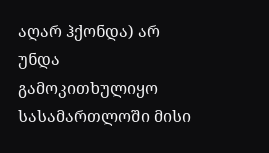აღარ ჰქონდა) არ უნდა გამოკითხულიყო სასამართლოში მისი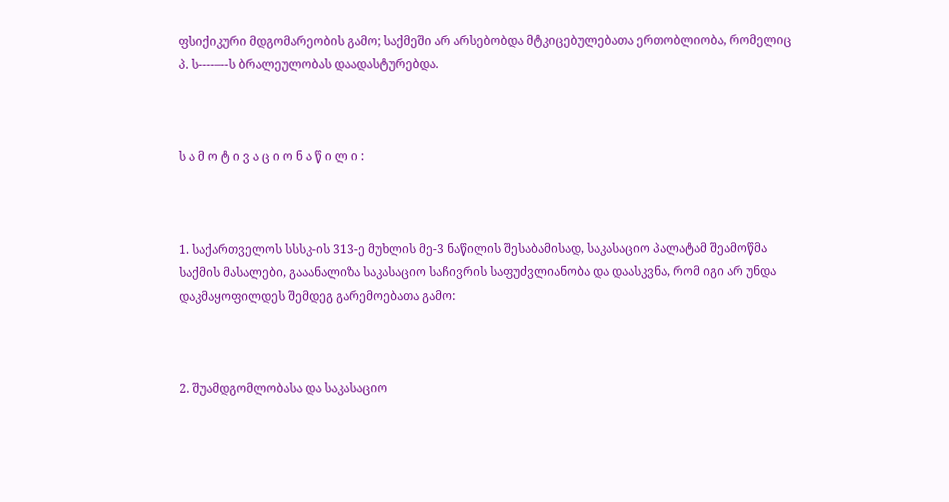ფსიქიკური მდგომარეობის გამო; საქმეში არ არსებობდა მტკიცებულებათა ერთობლიობა, რომელიც პ. ს----–--ს ბრალეულობას დაადასტურებდა.



ს ა მ ო ტ ი ვ ა ც ი ო ნ ა წ ი ლ ი :



1. საქართველოს სსსკ-ის 313-ე მუხლის მე-3 ნაწილის შესაბამისად, საკასაციო პალატამ შეამოწმა საქმის მასალები, გააანალიზა საკასაციო საჩივრის საფუძვლიანობა და დაასკვნა, რომ იგი არ უნდა დაკმაყოფილდეს შემდეგ გარემოებათა გამო:



2. შუამდგომლობასა და საკასაციო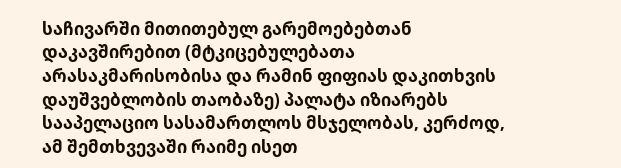საჩივარში მითითებულ გარემოებებთან დაკავშირებით (მტკიცებულებათა არასაკმარისობისა და რამინ ფიფიას დაკითხვის დაუშვებლობის თაობაზე) პალატა იზიარებს სააპელაციო სასამართლოს მსჯელობას, კერძოდ, ამ შემთხვევაში რაიმე ისეთ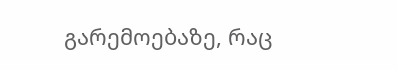გარემოებაზე, რაც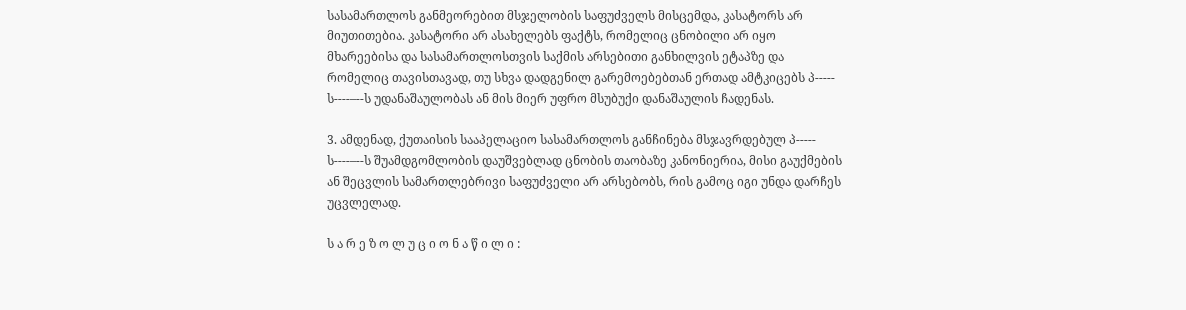სასამართლოს განმეორებით მსჯელობის საფუძველს მისცემდა, კასატორს არ მიუთითებია. კასატორი არ ასახელებს ფაქტს, რომელიც ცნობილი არ იყო მხარეებისა და სასამართლოსთვის საქმის არსებითი განხილვის ეტაპზე და რომელიც თავისთავად, თუ სხვა დადგენილ გარემოებებთან ერთად ამტკიცებს პ----- ს----–--ს უდანაშაულობას ან მის მიერ უფრო მსუბუქი დანაშაულის ჩადენას.

3. ამდენად, ქუთაისის სააპელაციო სასამართლოს განჩინება მსჯავრდებულ პ----- ს----–--ს შუამდგომლობის დაუშვებლად ცნობის თაობაზე კანონიერია, მისი გაუქმების ან შეცვლის სამართლებრივი საფუძველი არ არსებობს, რის გამოც იგი უნდა დარჩეს უცვლელად.

ს ა რ ე ზ ო ლ უ ც ი ო ნ ა წ ი ლ ი :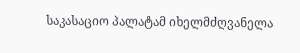საკასაციო პალატამ იხელმძღვანელა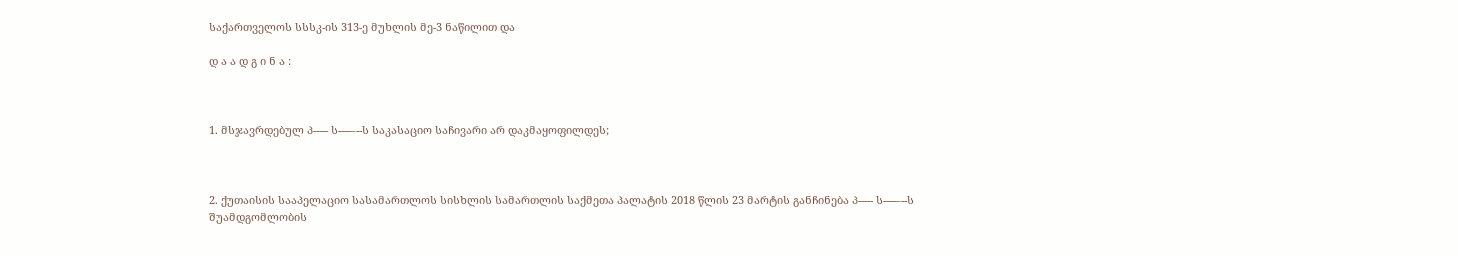საქართველოს სსსკ-ის 313-ე მუხლის მე-3 ნაწილით და

დ ა ა დ გ ი ნ ა :



1. მსჯავრდებულ პ----- ს----–--ს საკასაციო საჩივარი არ დაკმაყოფილდეს;



2. ქუთაისის სააპელაციო სასამართლოს სისხლის სამართლის საქმეთა პალატის 2018 წლის 23 მარტის განჩინება პ----- ს----–--ს შუამდგომლობის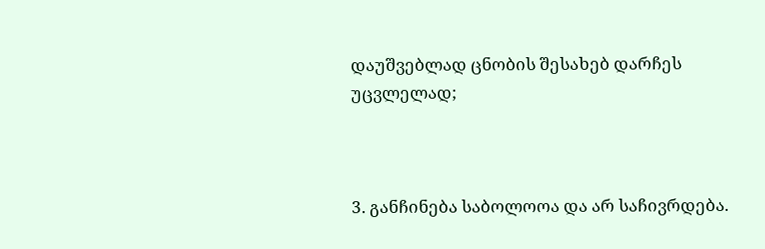დაუშვებლად ცნობის შესახებ დარჩეს უცვლელად;



3. განჩინება საბოლოოა და არ საჩივრდება.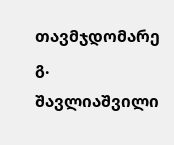თავმჯდომარე გ. შავლიაშვილი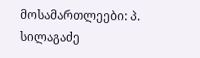მოსამართლეები: პ. სილაგაძე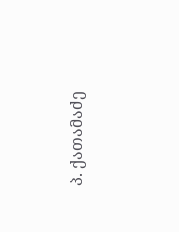პ. ქათამაძე